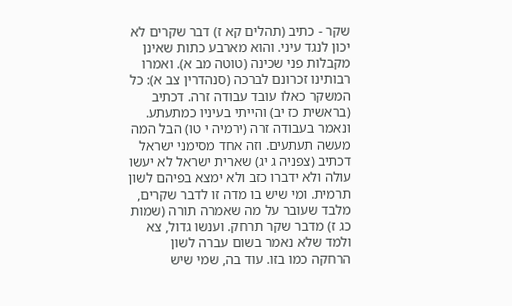שקר - כתיב (תהלים קא ז) דבר שקרים לא יכון לנגד עיני. והוא מארבע כתות שאינן מקבלות פני שכינה (טוטה מב א). ואמרו רבותינו זכרונם לברכה (סנהדרין צב א): כל המשקר כאלו עובד עבודה זרה. דכתיב (בראשית כז יב) והייתי בעיניו כמתעתע. ונאמר בעבודה זרה (ירמיה י טו) הבל המה מעשה תעתעים. וזה אחד מסימני ישראל דכתיב (צפניה ג יג) שארית ישראל לא יעשו עולה ולא ידברו כזב ולא ימצא בפיהם לשון תרמית. ומי שיש בו מדה זו לדבר שקרים, מלבד שעובר על מה שאמרה תורה (שמות כג ז) מדבר שקר תרחק. וענשו גדול, צא ולמד שלא נאמר בשום עברה לשון הרחקה כמו בזו. עוד בה, שמי שיש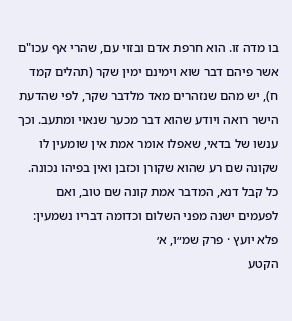בו מדה זו. הוא חרפת אדם ובזוי עם, שהרי אף עכו"ם אשר פיהם דבר שוא וימינם ימין שקר (תהלים קמד ח), יש מהם שנזהרים מאד מלדבר שקר, לפי שהדעת הישר רואה ויודע שהוא דבר מכער שנאוי ומתעב. וכך ענשו של בדאי, שאפלו אומר אמת אין שומעין לו שקונה שם רע שהוא שקורן וכזבן ואין בפיהו נכונה. כל קבל דנא, המדבר אמת קונה שם טוב, ואם לפעמים ישנה מפני השלום וכדומה דבריו נשמעין:
פלא יועץ · פרק שמ״ו, א׳
הקטע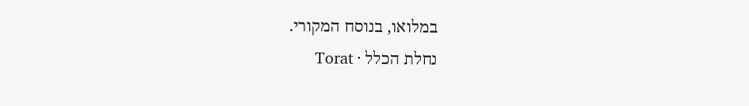במלואו, בנוסח המקורי.
נחלת הכלל · Torat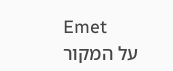Emet
על המקור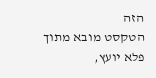הזה
הטקסט מובא מתוך פלא יועץ,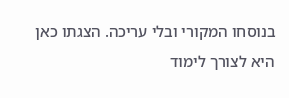בנוסחו המקורי ובלי עריכה. הצגתו כאן היא לצורך לימוד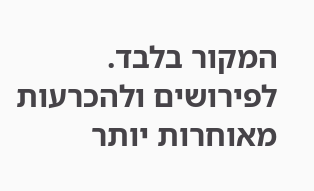המקור בלבד. לפירושים ולהכרעות מאוחרות יותר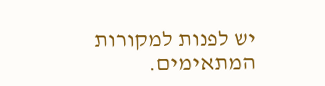יש לפנות למקורות המתאימים.